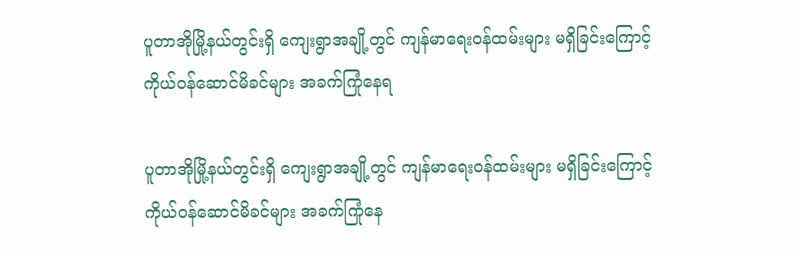ပူတာအိုမြို့နယ်တွင်းရှိ ကျေးရွာအချို့တွင် ကျန်မာရေးဝန်ထမ်းများ မရှိခြင်းကြောင့် ကိုယ်ဝန်ဆောင်မိခင်များ အခက်ကြုံနေရ

ပူတာအိုမြို့နယ်တွင်းရှိ ကျေးရွာအချို့တွင် ကျန်မာရေးဝန်ထမ်းများ မရှိခြင်းကြောင့် ကိုယ်ဝန်ဆောင်မိခင်များ အခက်ကြုံနေ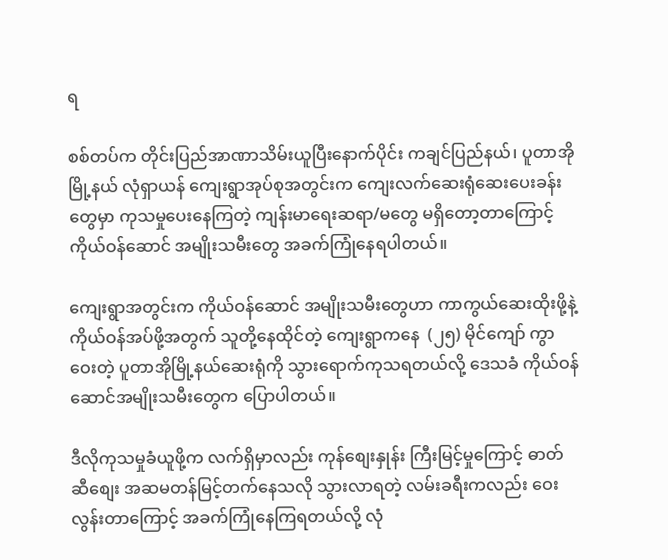ရ

စစ်တပ်က တိုင်းပြည်အာဏာသိမ်းယူပြီးနောက်ပိုင်း ကချင်ပြည်နယ်၊ ပူတာအိုမြို့နယ် လုံရှာယန် ကျေးရွာအုပ်စုအတွင်းက ကျေးလက်ဆေးရုံဆေးပေးခန်းတွေမှာ ကုသမှုပေးနေကြတဲ့ ကျန်းမာရေးဆရာ/မတွေ မရှိတော့တာကြောင့် ကိုယ်ဝန်ဆောင် အမျိုးသမီးတွေ အခက်ကြုံနေရပါတယ်။

ကျေးရွာအတွင်းက ကိုယ်ဝန်ဆောင် အမျိုးသမီးတွေဟာ ကာကွယ်ဆေးထိုးဖို့နဲ့ ကိုယ်ဝန်အပ်ဖို့အတွက် သူတို့နေထိုင်တဲ့ ကျေးရွာကနေ  (၂၅) မိုင်ကျော် ကွာဝေးတဲ့ ပူတာအိုမြို့နယ်ဆေးရုံကို သွား‌ရောက်ကုသရတယ်လို့ ဒေသခံ ကိုယ်ဝန်ဆောင်အမျိုးသမီးတွေက ပြောပါတယ်။

ဒီလိုကုသမှုခံယူဖို့က လက်ရှိမှာလည်း ကုန်စျေးနှုန်း ကြီးမြင့်မှုကြောင့် ဓာတ်ဆီစျေး အဆမတန်မြင့်တက်နေသလို သွားလာရတဲ့ လမ်းခရီးကလည်း ဝေးလွန်းတာကြောင့် အခက်ကြုံနေကြရတယ်လို့ လုံ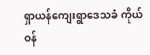ရှာယန်ကျေးရွာဒေသခံ ကိုယ်ဝန်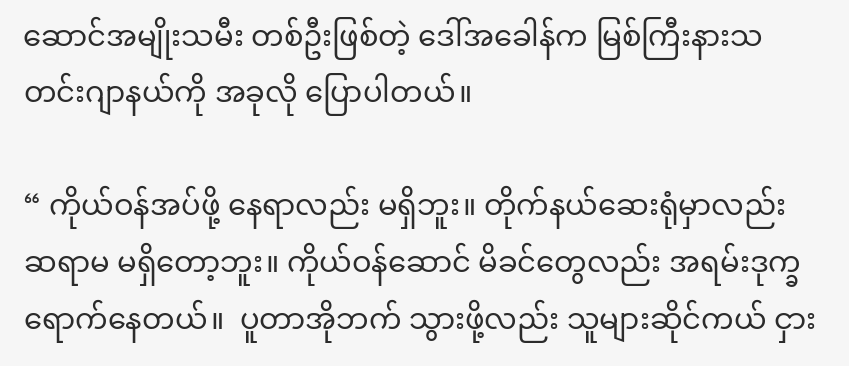ဆောင်အမျိုးသမီး တစ်ဦးဖြစ်တဲ့ ဒေါ်အခေါန်က မြစ်ကြီးနားသတင်းဂျာနယ်ကို အခုလို ပြောပါတယ်။

“ ကိုယ်ဝန်အပ်ဖို့ နေရာလည်း မရှိဘူး။ တိုက်နယ်ဆေးရုံမှာလည်း ဆရာမ မရှိတော့ဘူး။ ကိုယ်ဝန်ဆောင် မိခင်တွေလည်း အရမ်းဒုက္ခရောက်နေတယ်။  ပူတာအိုဘက် သွားဖို့လည်း သူများဆိုင်ကယ် ငှား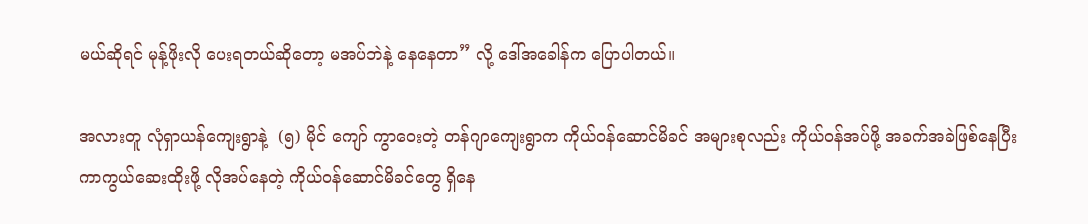မယ်ဆိုရင် မုန့်ဖိုးလို ပေးရတယ်ဆိုတော့ မအပ်ဘဲနဲ့ နေနေတာ” လို့ ဒေါ်အခေါန်က ပြောပါတယ်။

အလားတူ လုံရှာယန်ကျေးရွာနဲ့  (၅) မိုင် ကျော် ကွာဝေးတဲ့ တန်ဂျာကျေးရွာက ကိုယ်ဝန်ဆောင်မိခင် အများစုလည်း ကိုယ်ဝန်အပ်ဖို့ အခက်အခဲဖြစ်နေပြီး ကာကွယ်ဆေးထိုးဖို့ လိုအပ်နေတဲ့ ကိုယ်ဝန်ဆောင်မိခင်တွေ ရှိနေ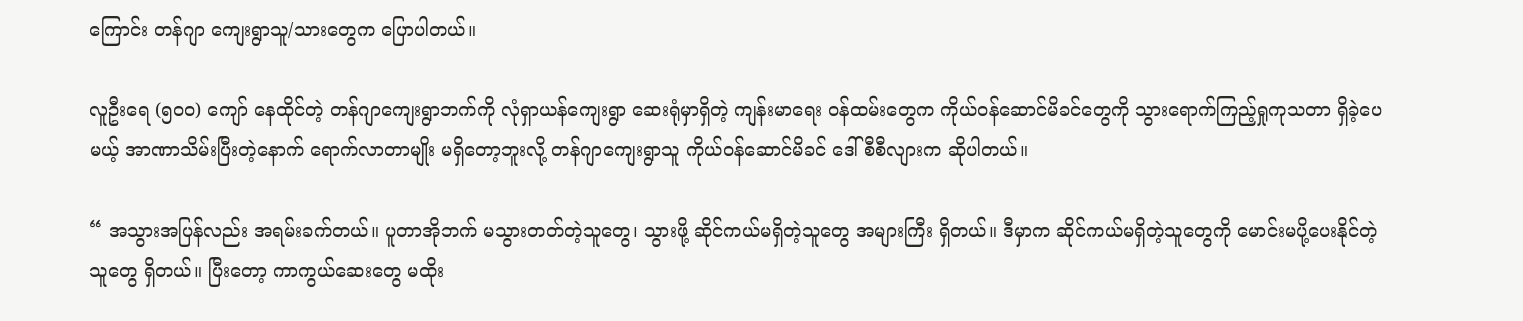ကြောင်း တန်ဂျာ ကျေးရွာသူ/သားတွေက ပြောပါတယ်။

လူဦးရေ (၅၀၀) ကျော် နေထိုင်တဲ့ တန်ဂျာကျေးရွာဘက်ကို လုံရှာယန်ကျေးရွာ ဆေးရုံမှာရှိတဲ့ ကျန်းမာရေး ဝန်ထမ်းတွေက ကိုယ်ဝန်ဆောင်မိခင်တွေကို သွားရောက်ကြည့်ရှုကုသတာ ရှိခဲ့ပေမယ့် အာဏာသိမ်းပြီးတဲ့နောက် ရောက်လာတာမျိုး မရှိတော့ဘူးလို့ တန်ဂျာကျေးရွာသူ ကိုယ်ဝန်ဆောင်မိခင် ဒေါ်စီစီလျားက ဆိုပါတယ်။

“ အသွားအပြန်လည်း အရမ်းခက်တယ်။ ပူတာအိုဘက် မသွားတတ်တဲ့သူတွေ၊ သွားဖို့ ဆိုင်ကယ်မရှိတဲ့သူတွေ အများကြီး ရှိတယ်။ ဒီမှာက ဆိုင်ကယ်မရှိတဲ့သူတွေကို မောင်းမပို့ပေးနိုင်တဲ့ သူတွေ ရှိတယ်။ ပြီးတော့ ကာကွယ်ဆေးတွေ မထိုး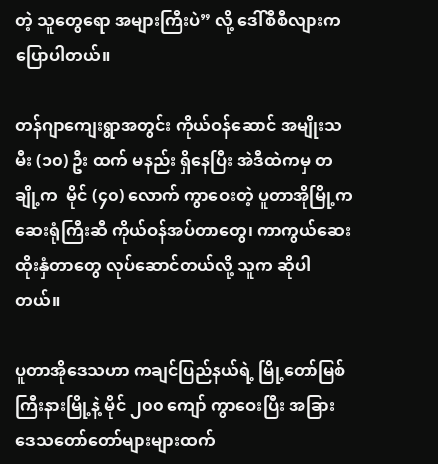တဲ့ သူတွေရော အများကြီးပဲ” လို့ ဒေါ်စီစီလျားက ပြောပါတယ်။

တန်ဂျာကျေးရွာအတွင်း ကိုယ်ဝန်ဆောင် အမျိုးသမီး (၁၀) ဦး ထက် မနည်း ရှိနေပြီး အဲဒီထဲကမှ တချို့က  မိုင် (၄၀) လောက် ကွာဝေးတဲ့ ပူတာအိုမြို့က ဆေးရုံကြီးဆီ ကိုယ်ဝန်အပ်တာတွေ၊ ကာကွယ်ဆေး ထိုးနှံတာတွေ လုပ်ဆောင်တယ်လို့ သူက ဆိုပါတယ်။

ပူတာအိုဒေသဟာ ကချင်ပြည်နယ်ရဲ့ မြို့တော်မြစ်ကြီးနားမြို့နဲ့ မိုင် ၂၀၀ ကျော် ကွာဝေးပြီး အခြားဒေသတော်တော်များများထက်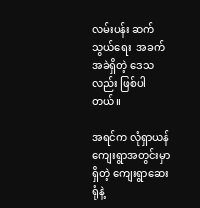လမ်းပန်း ဆက်သွယ်ရေး  အခက်အခဲရှိတဲ့ ဒေသလည်း ဖြစ်ပါတယ်။

အရင်က လုံရှာယန် ကျေးရွာအတွင်းမှာရှိတဲ့ ကျေးရွာဆေးရုံနဲ့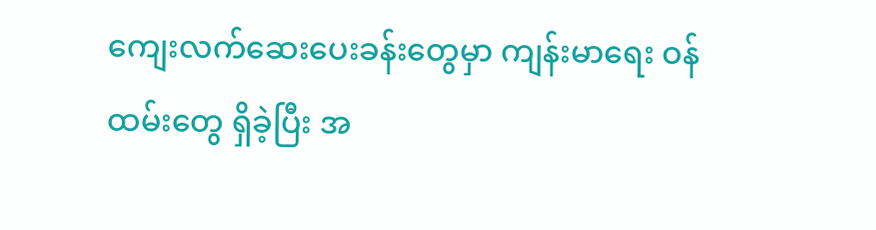ကျေးလက်ဆေးပေးခန်းတွေမှာ ကျန်းမာရေး ဝန်ထမ်းတွေ ရှိခဲ့ပြီး အ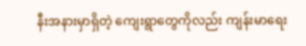နီးအနားမှာရှိတဲ့ ကျေးရွာတွေကိုလည်း ကျန်းမာရေး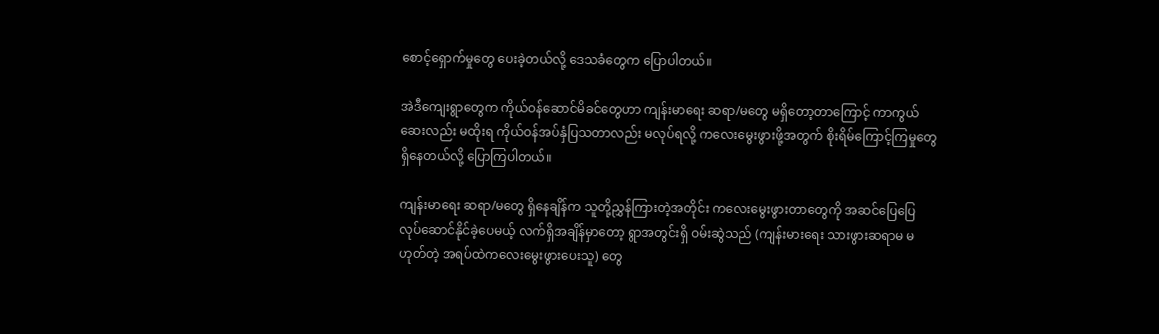စောင့်ရှောက်မှုတွေ ပေးခဲ့တယ်လို့ ဒေသခံတွေက ပြောပါတယ်။

အဲဒီကျေးရွာတွေက ကိုယ်ဝန်ဆောင်မိခင်တွေဟာ ကျန်းမာ‌ရေး ဆရာ/မတွေ မရှိတော့တာကြောင့် ကာကွယ်ဆေးလည်း မထိုးရ ကိုယ်ဝန်အပ်နှံပြသတာလည်း မလုပ်ရလို့ ကလေးမွေးဖွားဖို့အတွက် စိုးရိမ်ကြောင့်ကြမှုတွေ ရှိနေတယ်လို့ ပြောကြပါတယ်။

ကျန်းမာရေး ဆရာ/မတွေ ရှိနေချိန်က သူတို့ညွှန်ကြားတဲ့အတိုင်း ကလေးမွေးဖွားတာတွေကို အဆင်ပြေပြေ လုပ်ဆောင်နိုင်ခဲ့ပေမယ့် လက်ရှိအချိန်မှာတော့ ရွာအတွင်းရှိ ဝမ်းဆွဲသည် (ကျန်းမားရေး သားဖွားဆရာမ မဟုတ်တဲ့ အရပ်ထဲကလေးမွေးဖွားပေးသူ) တွေ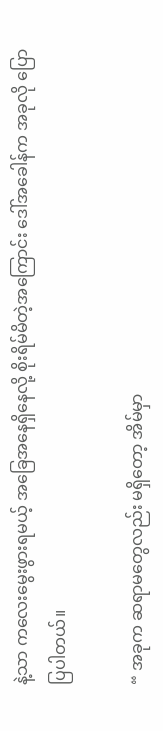နဲ့သာ ကလေးမွေးဖွားရမယ့် အခြေအနေရှိနေလို့ စိုးရိမ်မိတဲ့အကြောင်း ဒေါ်အခေါန်က အခုလို ပြောပြပါတယ်။

“ အခုက ဆရာမတွေလည်း မရှိတော့ အိမ်မှာ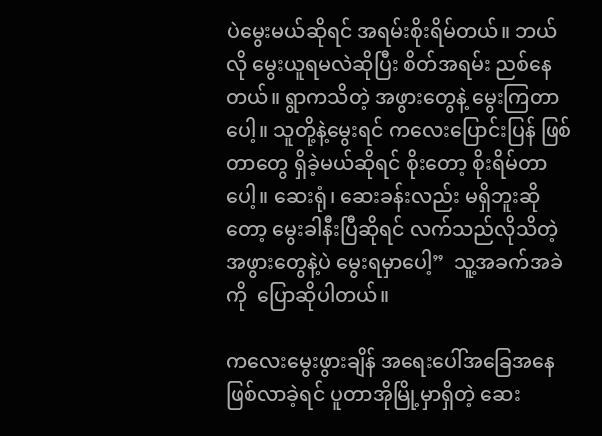ပဲမွေးမယ်ဆိုရင် အရမ်းစိုးရိမ်တယ်။ ဘယ်လို မွေးယူရမလဲဆိုပြီး စိတ်အရမ်း ညစ်နေတယ်။ ရွာကသိတဲ့ အဖွားတွေနဲ့ မွေးကြတာပေါ့။ သူတို့နဲ့မွေးရင် ကလေးပြောင်းပြန် ဖြစ်တာတွေ ရှိခဲ့မယ်ဆိုရင် စိုးတော့ စိုးရိမ်တာပေါ့။ ဆေးရုံ၊ ဆေးခန်းလည်း မရှိဘူးဆိုတော့ မွေးခါနီးပြီဆိုရင် လက်သည်လိုသိတဲ့ အဖွားတွေနဲ့ပဲ မွေးရမှာပေါ့”  သူ့အခက်အခဲကို  ပြောဆိုပါတယ်။

ကလေးမွေးဖွားချိန် အရေးပေါ်အခြေအနေ ဖြစ်လာခဲ့ရင် ပူတာအိုမြို့မှာရှိတဲ့ ဆေး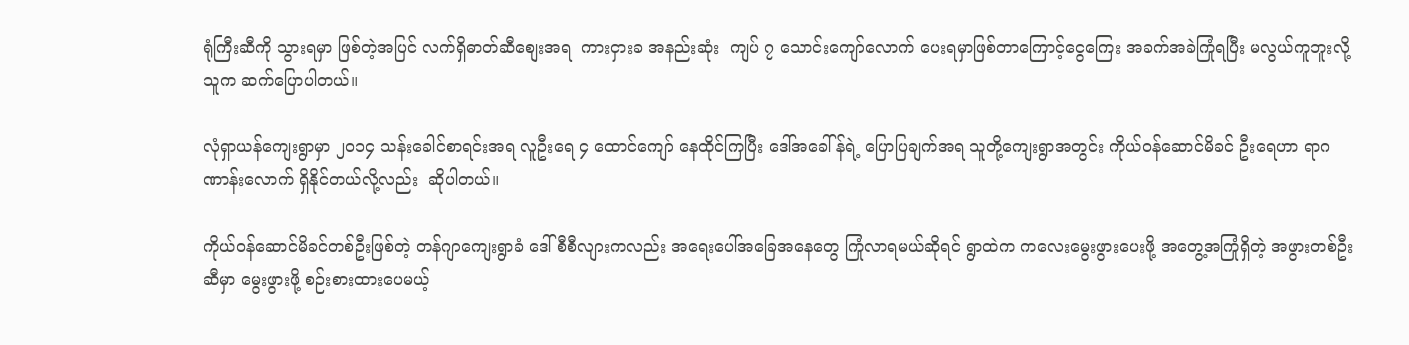ရုံကြီးဆီကို သွားရမှာ ဖြစ်တဲ့အပြင် လက်ရှိဓာတ်ဆီစျေးအရ  ကားငှားခ အနည်းဆုံး  ကျပ် ၇ သောင်းကျော်လောက် ပေးရမှာဖြစ်တာကြောင့်ငွေကြေး အခက်အခဲကြုံရပြီး မလွယ်ကူဘူးလို့ သူက ဆက်ပြောပါတယ်။

လုံရှာယန်ကျေးရွာမှာ ၂၀၁၄ သန်းခေါင်စာရင်းအရ လူဦးရေ ၄ ထောင်ကျော် နေထိုင်ကြပြီး ဒေါ်အခေါ်န်ရဲ့ ပြောပြချက်အရ သူတို့ကျေးရွာအတွင်း ကိုယ်ဝန်ဆောင်မိခင် ဦးရေဟာ ရာဂဏာန်းလောက် ရှိနိုင်တယ်လို့လည်း  ဆိုပါတယ်။

ကိုယ်ဝန်ဆောင်မိခင်တစ်ဦးဖြစ်တဲ့ တန်ဂျာကျေးရွာခံ ဒေါ်စီစီလျားကလည်း အရေးပေါ်အခြေအနေတွေ ကြုံလာရမယ်ဆိုရင် ရွာထဲက ကလေးမွေးဖွားပေးဖို့ အတွေ့အကြုံရှိတဲ့ အဖွားတစ်ဦးဆီမှာ မွေးဖွားဖို့ စဉ်းစားထားပေမယ့်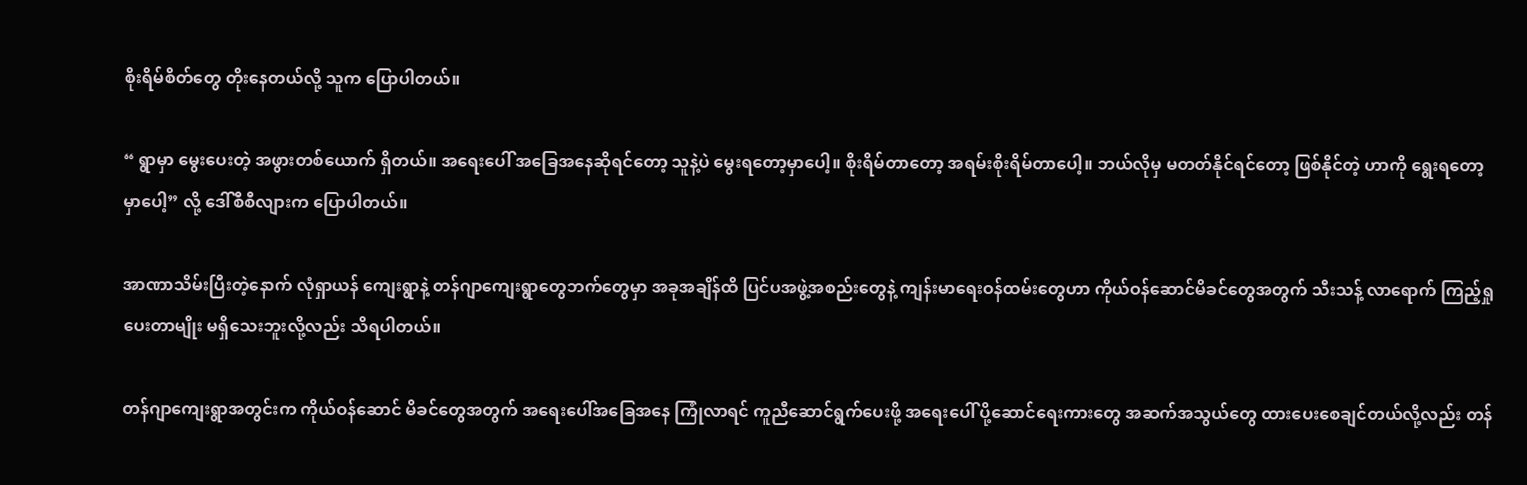စိုးရိမ်စိတ်တွေ တိုးနေတယ်လို့ သူက ပြောပါတယ်။

“ ရွာမှာ မွေးပေးတဲ့ အဖွားတစ်ယောက် ရှိတယ်။ အရေးပေါ် အခြေအနေဆိုရင်တော့ သူနဲ့ပဲ မွေးရတော့မှာပေါ့။ စိုးရိမ်တာတော့ အရမ်းစိုးရိမ်တာပေါ့။ ဘယ်လိုမှ မတတ်နိုင်ရင်တော့ ဖြစ်နိုင်တဲ့ ဟာကို ရွေးရတော့မှာပေါ့” လို့ ဒေါ်စီစီလျားက ပြောပါတယ်။

အာဏာသိမ်းပြီးတဲ့နောက် လုံရှာယန် ကျေးရွာနဲ့ တန်ဂျာကျေးရွာတွေဘက်တွေမှာ အခုအချိန်ထိ ပြင်ပအဖွဲ့အစည်းတွေနဲ့ ကျန်းမာရေးဝန်ထမ်းတွေဟာ ကိုယ်ဝန်ဆောင်မိခင်တွေအတွက် သီးသန့် လာရောက် ကြည့်ရှုပေးတာမျိုး မရှိသေးဘူးလို့လည်း သိရပါတယ်။

တန်ဂျာကျေးရွာအတွင်းက ကိုယ်ဝန်ဆောင် မိခင်တွေအတွက် အရေးပေါ်အခြေအနေ ကြုံလာရင် ကူညီဆောင်ရွက်ပေးဖို့ အရေးပေါ် ပို့ဆောင်ရေးကားတွေ အဆက်အသွယ်တွေ ထားပေးစေချင်တယ်လို့လည်း တန်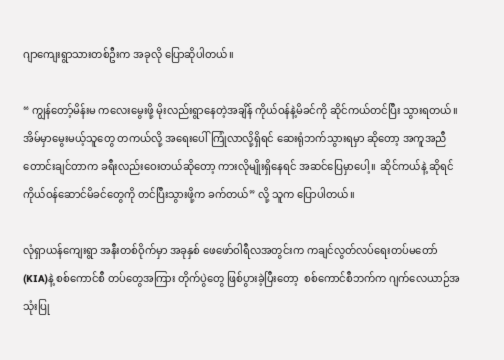ဂျာကျေးရွာသားတစ်ဦးက အခုလို ပြောဆိုပါတယ်။

“ ကျွန်တော့်မိန်းမ ကလေးမွေးဖို့ မိုးလည်းရွာနေတဲ့အချိန် ကိုယ်ဝန်နဲ့မိခင်ကို ဆိုင်ကယ်တင်ပြီး သွားရတယ်။ အိမ်မှာမွေးမယ့်သူတွေ တကယ်လို့ အရေးပေါ် ကြုံလာလို့ရှိရင် ဆေးရုံဘက်သွားရမှာ ဆိုတော့ အကူအညီ တောင်းချင်တာက ခရီးလည်းဝေးတယ်ဆိုတော့ ကားလိုမျိုးရှိနေရင် အဆင်ပြေမှာပေါ့။  ဆိုင်ကယ်နဲ့ ဆိုရင် ကိုယ်ဝန်ဆောင်မိခင်တွေကို တင်ပြီးသွားဖို့က ခက်တယ်” လို့ သူက ပြောပါတယ်။

လုံရှာယန်ကျေးရွာ အနီးတစ်ဝိုက်မှာ အခုနှစ် ဖေဖော်ဝါရီလအတွင်းက ကချင်လွတ်လပ်ရေးတပ်မတော် (KIA)နဲ့ စစ်ကောင်စီ တပ်တွေအကြား တိုက်ပွဲတွေ ဖြစ်ပွားခဲ့ပြီးတော့  စစ်ကောင်စီဘက်က ဂျက်လေယာဉ်အသုံးပြု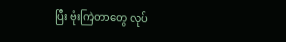ပြီး ဗုံးကြဲတာတွေ လုပ်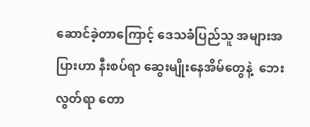ဆောင်ခဲ့တာကြောင့် ဒေသခံပြည်သူ အများအပြားဟာ နီးစပ်ရာ ဆွေးမျိုးနေအိမ်တွေနဲ့  ဘေးလွတ်ရာ တော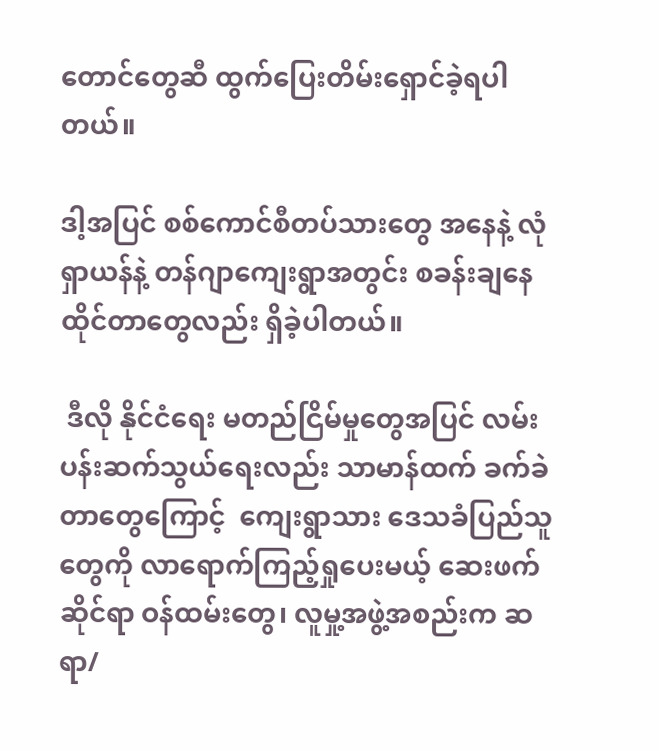တောင်တွေဆီ ထွက်ပြေးတိမ်းရှောင်ခဲ့ရပါတယ်။

ဒါ့အပြင် စစ်ကောင်စီတပ်သားတွေ အနေနဲ့ လုံရှာယန်နဲ့ တန်ဂျာကျေးရွာအတွင်း စခန်းချနေထိုင်တာတွေလည်း ရှိခဲ့ပါတယ်။

 ဒီလို နိုင်ငံရေး မတည်ငြိမ်မှုတွေအပြင် လမ်းပန်းဆက်သွယ်ရေးလည်း သာမာန်ထက် ခက်ခဲတာတွေကြောင့်  ကျေးရွာသား ဒေသခံပြည်သူတွေကို လာရောက်ကြည့်ရှုပေးမယ့် ဆေးဖက်ဆိုင်ရာ ဝန်ထမ်းတွေ၊ လူမှု့အဖွဲ့အစည်းက ဆရာ/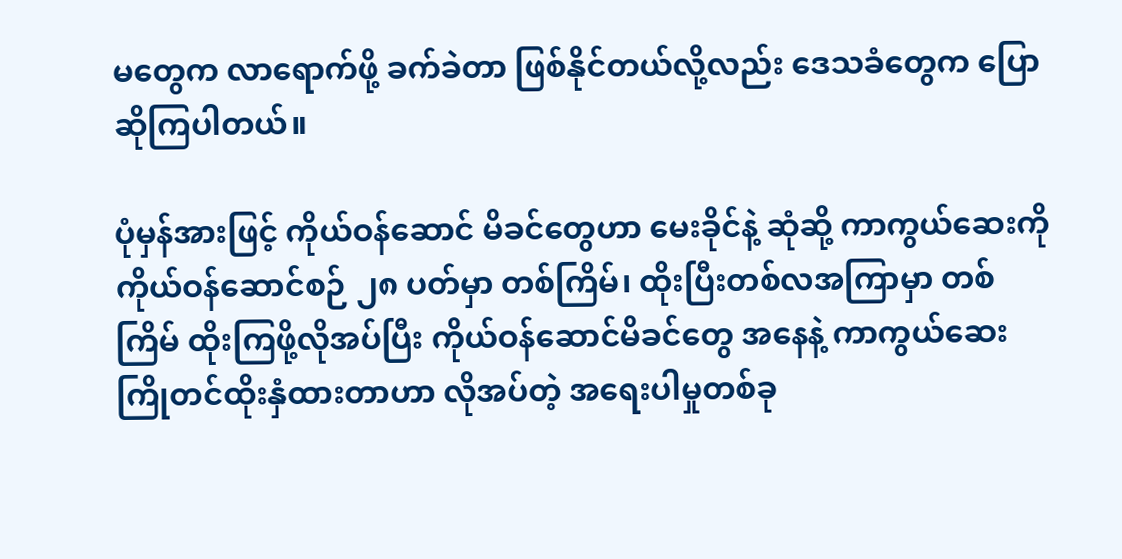မတွေက လာရောက်ဖို့ ခက်ခဲတာ ဖြစ်နိုင်တယ်လို့လည်း ဒေသခံတွေက ပြောဆိုကြပါတယ်။

ပုံမှန်အားဖြင့် ကိုယ်ဝန်ဆောင် မိခင်တွေဟာ မေးခိုင်နဲ့ ဆုံဆို့ ကာကွယ်ဆေးကို ကိုယ်ဝန်ဆောင်စဉ် ၂၈ ပတ်မှာ တစ်ကြိမ်၊ ထိုးပြီးတစ်လအကြာမှာ တစ်ကြိမ် ထိုးကြဖို့လိုအပ်ပြီး ကိုယ်ဝန်ဆောင်မိခင်တွေ အနေနဲ့ ကာကွယ်ဆေး ကြိုတင်ထိုးနှံထားတာဟာ လိုအပ်တဲ့ အရေးပါမှုတစ်ခု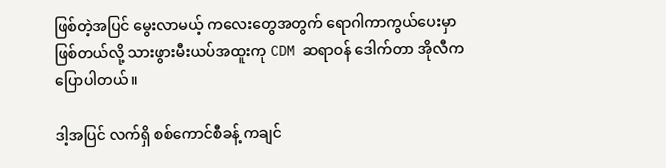ဖြစ်တဲ့အပြင် မွေးလာမယ့် ကလေးတွေအတွက် ရောဂါကာကွယ်ပေးမှာ ဖြစ်တယ်လို့ သားဖွားမီးယပ်အထူးကု CDM ဆရာဝန် ဒေါက်တာ အိုလီက ပြောပါတယ်။

ဒါ့အပြင် လက်ရှိ စစ်ကောင်စီခန့် ကချင်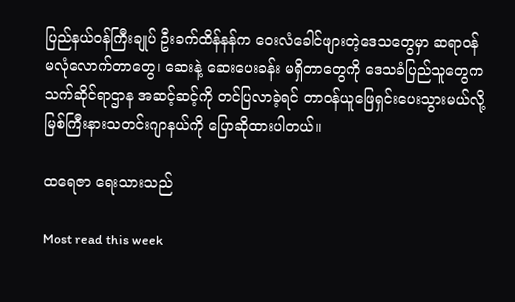ပြည်နယ်ဝန်ကြီးချုပ် ဦးခက်ထိန်နန်က ဝေးလံခေါင်ဖျားတဲ့ဒေသတွေမှာ ဆရာဝန် မလုံလောက်တာတွေ၊ ဆေးနဲ့ ဆေးပေးခန်း မရှိတာတွေကို ဒေသခံပြည်သူတွေက သက်ဆိုင်ရာဌာန အဆင့်ဆင့်ကို တင်ပြလာခဲ့ရင် တာဝန်ယူဖြေရှင်းပေးသွားမယ်လို့ မြစ်ကြီးနားသတင်းဂျာနယ်ကို ပြောဆိုထားပါတယ်။

ထရေဇာ ရေးသားသည်

Most read this week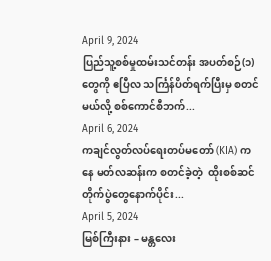April 9, 2024
ပြည်သူ့စစ်မှုထမ်းသင်တန်း အပတ်စဉ်(၁)တွေကို ဧပြီလ သင်္ကြန်ပိတ်ရက်ပြီးမှ စတင်မယ်လို့ စစ်ကောင်စီဘက်...
April 6, 2024
ကချင်လွတ်လပ်ရေးတပ်မတော် (KIA) ကနေ မတ်လဆန်းက စတင်ခဲ့တဲ့  ထိုးစစ်ဆင်တိုက်ပွဲတွေနောက်ပိုင်း...
April 5, 2024
မြစ်ကြီးနား – မန္တလေး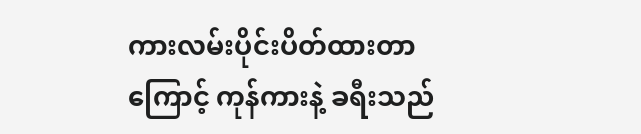ကားလမ်းပိုင်းပိတ်ထားတာကြောင့် ကုန်ကားနဲ့ ခရီးသည်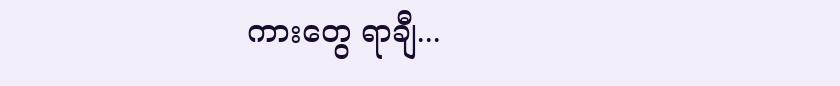ကားတွေ ရာချီ...